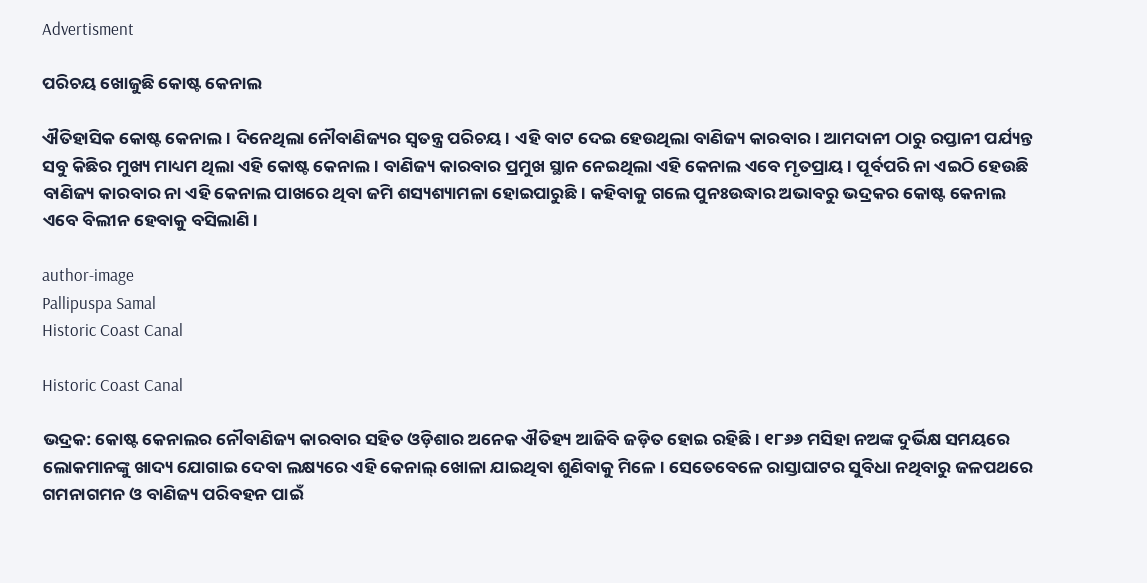Advertisment

ପରିଚୟ ଖୋଜୁଛି କୋଷ୍ଟ କେନାଲ

ଐତିହାସିକ କୋଷ୍ଟ କେନାଲ। ଦିନେଥିଲା ନୌବାଣିଜ୍ୟର ସ୍ୱତନ୍ତ୍ର ପରିଚୟ। ଏହି ବାଟ ଦେଇ ହେଉଥିଲା ବାଣିଜ୍ୟ କାରବାର। ଆମଦାନୀ ଠାରୁ ରପ୍ତାନୀ ପର୍ଯ୍ୟନ୍ତ ସବୁ କିଛିର ମୁଖ୍ୟ ମାଧ୍ୟମ ଥିଲା ଏହି କୋଷ୍ଟ କେନାଲ। ବାଣିଜ୍ୟ କାରବାର ପ୍ରମୁଖ ସ୍ଥାନ ନେଇଥିଲା ଏହି କେନାଲ ଏବେ ମୃତପ୍ରାୟ। ପୂର୍ବପରି ନା ଏଇଠି ହେଉଛି ବାଣିଜ୍ୟ କାରବାର ନା ଏହି କେନାଲ ପାଖରେ ଥିବା ଜମି ଶସ୍ୟଶ୍ୟାମଳା ହୋଇପାରୁଛି। କହିବାକୁ ଗଲେ ପୁନଃଉଦ୍ଧାର ଅଭାବରୁ ଭଦ୍ରକର କୋଷ୍ଟ କେନାଲ ଏବେ ବିଲୀନ ହେବାକୁ ବସିଲାଣି।

author-image
Pallipuspa Samal
Historic Coast Canal

Historic Coast Canal

ଭଦ୍ରକ: କୋଷ୍ଟ କେନାଲର ନୌବାଣିଜ୍ୟ କାରବାର ସହିତ ଓଡ଼ିଶାର ଅନେକ ଐତିହ୍ୟ ଆଜିବି ଜଡ଼ିତ ହୋଇ ରହିଛି। ୧୮୬୬ ମସିହା ନଅଙ୍କ ଦୁର୍ଭିକ୍ଷ ସମୟରେ ଲୋକମାନଙ୍କୁ ଖାଦ୍ୟ ଯୋଗାଇ ଦେବା ଲକ୍ଷ୍ୟରେ ଏହି କେନାଲ୍ ଖୋଳା ଯାଇଥିବା ଶୁଣିବାକୁ ମିଳେ। ସେତେବେଳେ ରାସ୍ତାଘାଟର ସୁବିଧା ନଥିବାରୁ ଜଳପଥରେ ଗମନାଗମନ ଓ ବାଣିଜ୍ୟ ପରିବହନ ପାଇଁ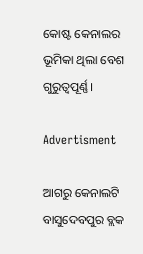କୋଷ୍ଟ କେନାଲର ଭୂମିକା ଥିଲା ବେଶ ଗୁରୁତ୍ୱପୂର୍ଣ୍ଣ।

Advertisment

ଆଗରୁ କେନାଲଟି ବାସୁଦେବପୁର ବ୍ଲକ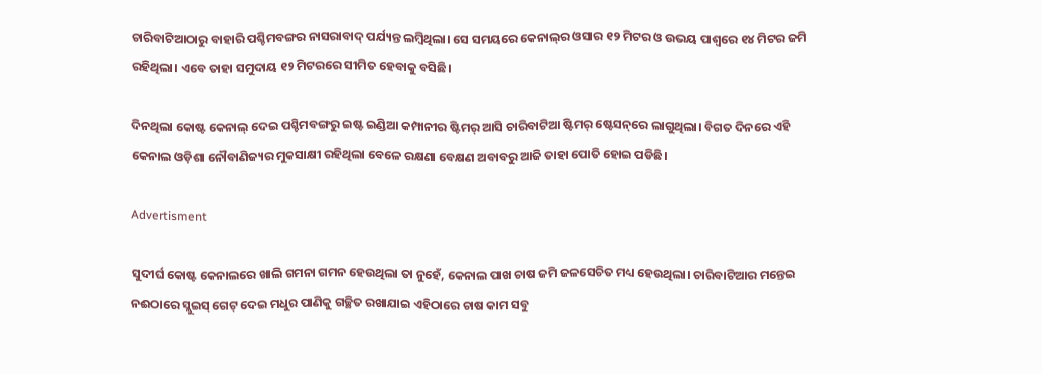ଚାରିବାଟିଆଠାରୁ ବାହାରି ପଶ୍ଚିମବଙ୍ଗର ନାସରାବାଦ୍ ପର୍ଯ୍ୟନ୍ତ ଲମ୍ବିଥିଲା। ସେ ସମୟରେ କେନାଲ୍‌ର ଓସାର ୧୨ ମିଟର ଓ ଉଭୟ ପାଶ୍ୱରେ ୧୪ ମିଟର ଜମି ରହିଥିଲା। ଏବେ ତାହା ସମୁଦାୟ ୧୨ ମିଟରରେ ସୀମିତ ହେବାକୁ ବସିଛି।

ଦିନଥିଲା କୋଷ୍ଟ କେନାଲ୍ ଦେଇ ପଶ୍ଚିମବଙ୍ଗରୁ ଇଷ୍ଟ ଇଣ୍ଡିଆ କମ୍ପାନୀର ଷ୍ଟିମର୍ ଆସି ଚାରିବାଟିଆ ଷ୍ଟିମର୍ ଷ୍ଟେସନ୍‌ରେ ଲାଗୁଥିଲା। ବିଗତ ଦିନରେ ଏହି କେନାଲ ଓଡ଼ିଶା ନୌବାଣିଜ୍ୟର ମୁକସାକ୍ଷୀ ରହିଥିଲା ବେଳେ ରକ୍ଷଣା ବେକ୍ଷଣ ଅବାବରୁ ଆଜି ତାହା ପୋତି ହୋଇ ପଡିଛି।

Advertisment

ସୁଦୀର୍ଘ କୋଷ୍ଟ କେନାଲରେ ଖାଲି ଗମନା ଗମନ ହେଉଥିଲା ତା ନୁହେଁ, କେନାଲ ପାଖ ଚାଷ ଜମି ଜଳସେଚିତ ମଧ୍ୟ ହେଉଥିଲା। ଚାରିବାଟିଆର ମନ୍ତେଇ ନଈଠାରେ ସ୍ଲୁଇସ୍ ଗେଟ୍ ଦେଇ ମଧୁର ପାଣିକୁ ଗଚ୍ଛିତ ରଖାଯାଇ ଏହିଠାରେ ଚାଷ କାମ ସବୁ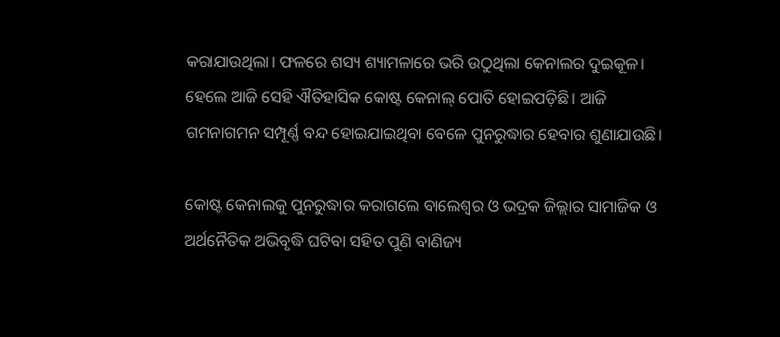କରାଯାଉଥିଲା। ଫଳରେ ଶସ୍ୟ ଶ୍ୟାମଳାରେ ଭରି ଉଠୁଥିଲା କେନାଲର ଦୁଇକୂଳ। ହେଲେ ଆଜି ସେହି ଐତିହାସିକ କୋଷ୍ଟ କେନାଲ୍ ପୋତି ହୋଇପଡ଼ିଛି। ଆଜି ଗମନାଗମନ ସମ୍ପୂର୍ଣ୍ଣ ବନ୍ଦ ହୋଇଯାଇଥିବା ବେଳେ ପୁନରୁଦ୍ଧାର ହେବାର ଶୁଣାଯାଉଛି।

କୋଷ୍ଟ କେନାଲକୁ ପୁନରୁଦ୍ଧାର କରାଗଲେ ବାଲେଶ୍ୱର ଓ ଭଦ୍ରକ ଜିଲ୍ଲାର ସାମାଜିକ ଓ ଅର୍ଥନୈତିକ ଅଭିବୃଦ୍ଧି ଘଟିବା ସହିତ ପୁଣି ବାଣିଜ୍ୟ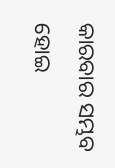କାରବାର ସମ୍ଭବ ହୋଇ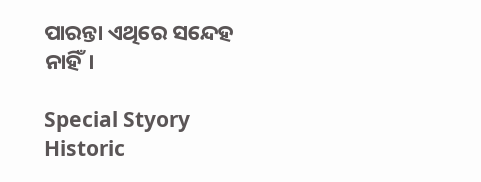ପାରନ୍ତା ଏଥିରେ ସନ୍ଦେହ ନାହିଁ।

Special Styory Historic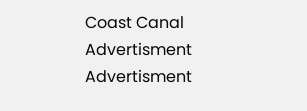Coast Canal
Advertisment
Advertisment